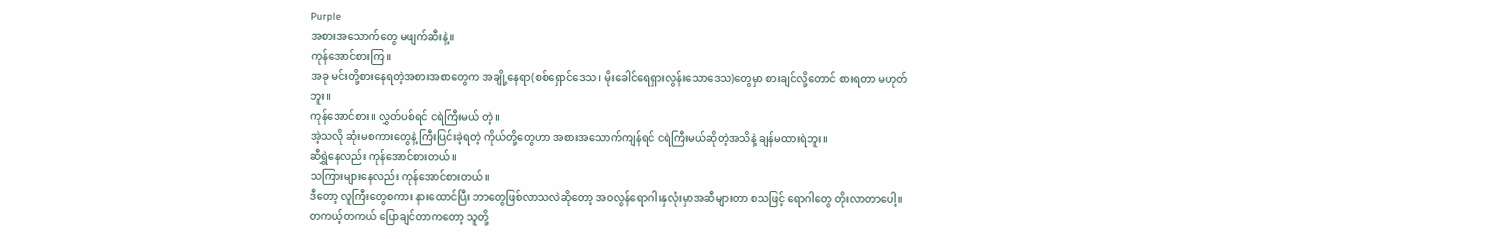Purple
အစားအသောက်တွေ မဖျက်ဆီးနဲ့။
ကုန်အောင်စားကြ။
အခု မင်းတို့စားနေရတဲ့အစားအစာတွေက အချို့နေရာ(စစ်ရှောင်ဒေသ၊ မိုးခေါင်ရေရှားလွန်းသောဒေသ)တွေမှာ စားချင်လို့တောင် စားရတာ မဟုတ်ဘူး။
ကုန်အောင်စား။ လွှတ်ပစ်ရင် ငရဲကြီးမယ် တဲ့။
အဲ့သလို ဆုံးမစကားတွေနဲ့ ကြီးပြင်းခဲ့ရတဲ့ ကိုယ်တို့တွေဟာ အစားအသောက်ကျန်ရင် ငရဲကြီးမယ်ဆိုတဲ့အသိနဲ့ ချန်မထားရဲဘူး။
ဆီရွှဲနေလည်း ကုန်အောင်စားတယ်။
သကြားများနေလည်း ကုန်အောင်စားတယ်။
ဒီတော့ လူကြီးတွေစကား နားထောင်ပြီး ဘာတွေဖြစ်လာသလဲဆိုတော့ အဝလွန်ရောဂါ၊နှလုံးမှာအဆီများတာ စသဖြင့် ရောဂါတွေ တိုးလာတာပေါ့။
တကယ့်တကယ် ပြောချင်တာကတော့ သူတို့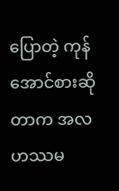ပြောတဲ့ ကုန်အောင်စားဆိုတာက အလဟဿမ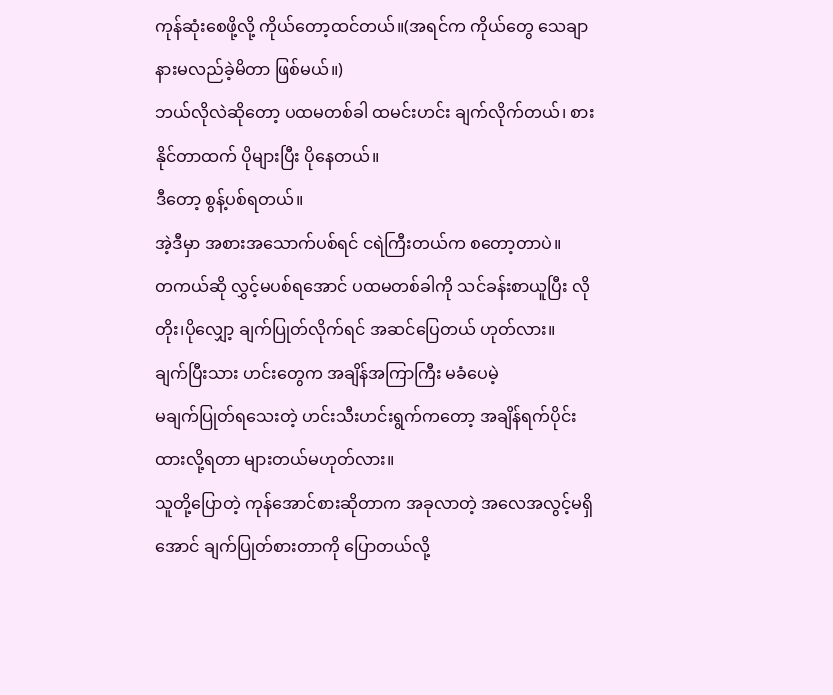ကုန်ဆုံးစေဖို့လို့ ကိုယ်တော့ထင်တယ်။(အရင်က ကိုယ်တွေ သေချာနားမလည်ခဲ့မိတာ ဖြစ်မယ်။)
ဘယ်လိုလဲဆိုတော့ ပထမတစ်ခါ ထမင်းဟင်း ချက်လိုက်တယ်၊ စားနိုင်တာထက် ပိုများပြီး ပိုနေတယ်။
ဒီတော့ စွန့်ပစ်ရတယ်။
အဲ့ဒီမှာ အစားအသောက်ပစ်ရင် ငရဲကြီးတယ်က စတော့တာပဲ။
တကယ်ဆို လွှင့်မပစ်ရအောင် ပထမတစ်ခါကို သင်ခန်းစာယူပြီး လိုတိုး၊ပိုလျှော့ ချက်ပြုတ်လိုက်ရင် အဆင်ပြေတယ် ဟုတ်လား။
ချက်ပြီးသား ဟင်းတွေက အချိန်အကြာကြီး မခံပေမဲ့
မချက်ပြုတ်ရသေးတဲ့ ဟင်းသီးဟင်းရွက်ကတော့ အချိန်ရက်ပိုင်း ထားလို့ရတာ များတယ်မဟုတ်လား။
သူတို့ပြောတဲ့ ကုန်အောင်စားဆိုတာက အခုလာတဲ့ အလေအလွင့်မရှိအောင် ချက်ပြုတ်စားတာကို ပြောတယ်လို့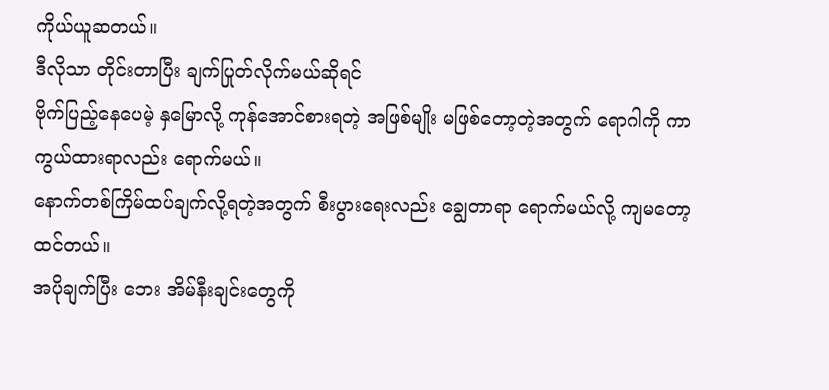ကိုယ်ယူဆတယ်။
ဒီလိုသာ တိုင်းတာပြီး ချက်ပြုတ်လိုက်မယ်ဆိုရင်
ဗိုက်ပြည့်နေပေမဲ့ နှမြောလို့ ကုန်အောင်စားရတဲ့ အဖြစ်မျိုး မဖြစ်တော့တဲ့အတွက် ရောဂါကို ကာကွယ်ထားရာလည်း ရောက်မယ်။
နောက်တစ်ကြိမ်ထပ်ချက်လို့ရတဲ့အတွက် စီးပွားရေးလည်း ချွေတာရာ ရောက်မယ်လို့ ကျမတော့ထင်တယ်။
အပိုချက်ပြီး ဘေး အိမ်နီးချင်းတွေကို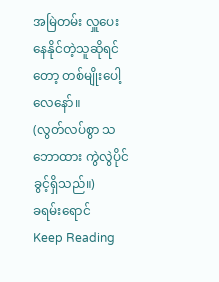အမြဲတမ်း လှူပေးနေနိုင်တဲ့သူဆိုရင်တော့ တစ်မျိုးပေါ့လေနော်။
(လွတ်လပ်စွာ သဘောထား ကွဲလွဲပိုင်ခွင့်ရှိသည်။)
ခရမ်းရောင်
Keep Reading